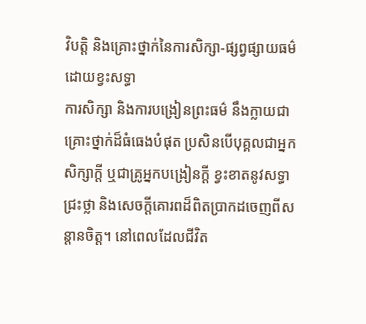វិបត្តិ និងគ្រោះថ្នាក់នៃការសិក្សា-ផ្សព្វផ្សាយធម៌ដោយខ្វះសទ្ធា
ការសិក្សា និងការបង្រៀនព្រះធម៌ នឹងក្លាយជាគ្រោះថ្នាក់ដ៏ធំធេងបំផុត ប្រសិនបើបុគ្គលជាអ្នកសិក្សាក្តី ឬជាគ្រូអ្នកបង្រៀនក្តី ខ្វះខាតនូវសទ្ធាជ្រះថ្លា និងសេចក្តីគោរពដ៏ពិតប្រាកដចេញពីសន្តានចិត្ត។ នៅពេលដែលជីវិត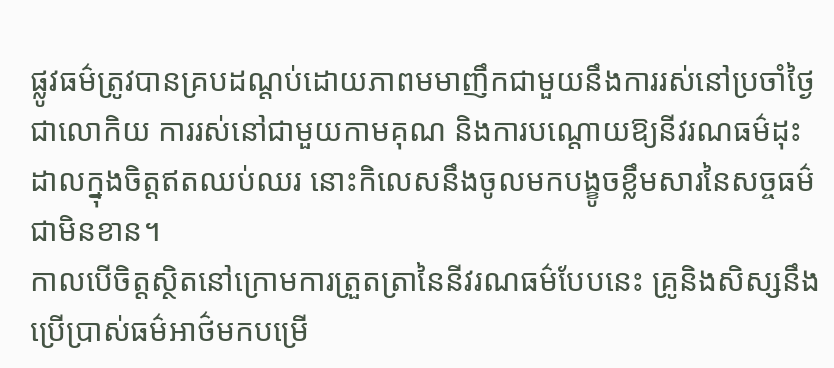ផ្លូវធម៌ត្រូវបានគ្របដណ្តប់ដោយភាពមមាញឹកជាមួយនឹងការរស់នៅប្រចាំថ្ងៃជាលោកិយ ការរស់នៅជាមួយកាមគុណ និងការបណ្តោយឱ្យនីវរណធម៌ដុះដាលក្នុងចិត្តឥតឈប់ឈរ នោះកិលេសនឹងចូលមកបង្ខូចខ្លឹមសារនៃសច្ចធម៌ជាមិនខាន។
កាលបើចិត្តស្ថិតនៅក្រោមការត្រួតត្រានៃនីវរណធម៌បែបនេះ គ្រូនិងសិស្សនឹងប្រើប្រាស់ធម៌អាថ៌មកបម្រើ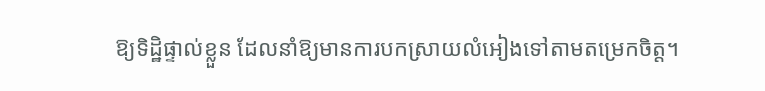ឱ្យទិដ្ឋិផ្ទាល់ខ្លួន ដែលនាំឱ្យមានការបកស្រាយលំអៀងទៅតាមតម្រេកចិត្ត។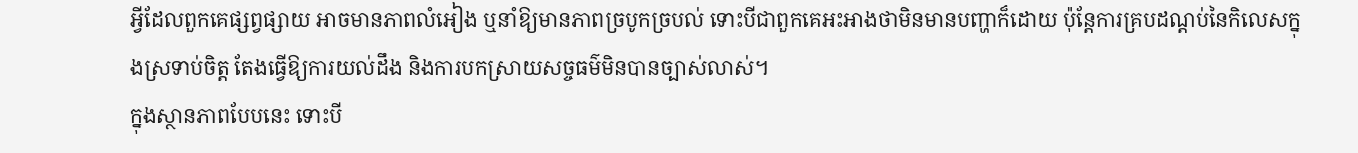អ្វីដែលពួកគេផ្សព្វផ្សាយ អាចមានភាពលំអៀង ឬនាំឱ្យមានភាពច្របូកច្របល់ ទោះបីជាពួកគេអះអាងថាមិនមានបញ្ហាក៏ដោយ ប៉ុន្តែការគ្របដណ្ដប់នៃកិលេសក្នុងស្រទាប់ចិត្ត តែងធ្វើឱ្យការយល់ដឹង និងការបកស្រាយសច្ចធម៌មិនបានច្បាស់លាស់។
ក្នុងស្ថានភាពបែបនេះ ទោះបី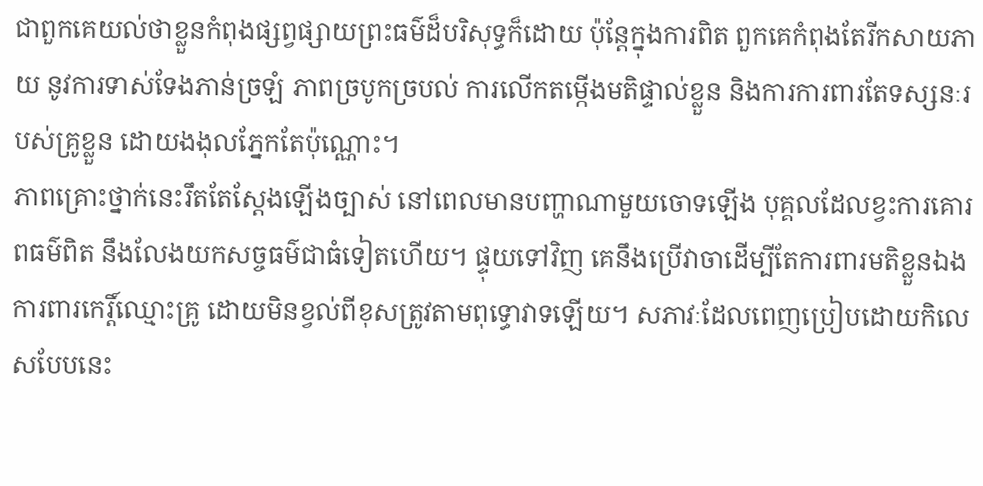ជាពួកគេយល់ថាខ្លួនកំពុងផ្សព្វផ្សាយព្រះធម៌ដ៏បរិសុទ្ធក៏ដោយ ប៉ុន្តែក្នុងការពិត ពួកគេកំពុងតែរីកសាយភាយ នូវការទាស់ទែងភាន់ច្រឡំ ភាពច្របូកច្របល់ ការលើកតម្កើងមតិផ្ទាល់ខ្លួន និងការការពារតែទស្សនៈរបស់គ្រូខ្លួន ដោយងងុលភ្នែកតែប៉ុណ្ណោះ។
ភាពគ្រោះថ្នាក់នេះរឹតតែស្តែងឡើងច្បាស់ នៅពេលមានបញ្ហាណាមួយចោទឡើង បុគ្គលដែលខ្វះការគោរពធម៌ពិត នឹងលែងយកសច្ចធម៌ជាធំទៀតហើយ។ ផ្ទុយទៅវិញ គេនឹងប្រើវាចាដើម្បីតែការពារមតិខ្លួនឯង ការពារកេរ្តិ៍ឈ្មោះគ្រូ ដោយមិនខ្វល់ពីខុសត្រូវតាមពុទ្ធោវាទឡើយ។ សភាវៈដែលពេញប្រៀបដោយកិលេសបែបនេះ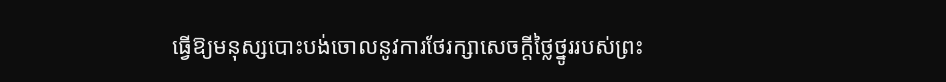ធ្វើឱ្យមនុស្សបោះបង់ចោលនូវការថែរក្សាសេចក្តីថ្លៃថ្នូររបស់ព្រះ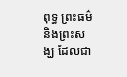ពុទ្ធ ព្រះធម៌ និងព្រះសង្ឃ ដែលជា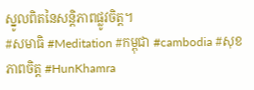ស្នូលពិតនៃសន្តិភាពផ្លូវចិត្ត។
#សមាធិ #Meditation #កម្ពុជា #cambodia #សុខភាពចិត្ត #HunKhamra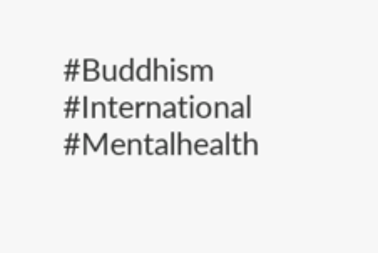#Buddhism #International #Mentalhealth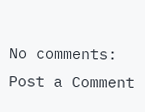No comments:
Post a Comment